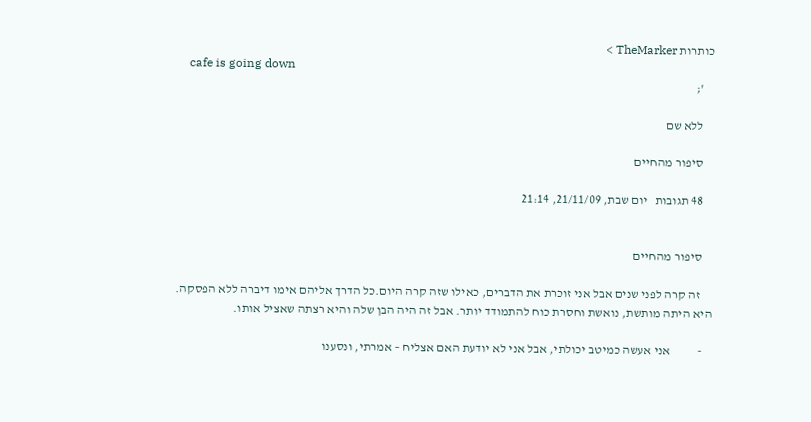כותרות TheMarker >
    cafe is going down
    ';

    ללא שם

    סיפור מהחיים

    48 תגובות   יום שבת, 21/11/09, 21:14


    סיפור מהחיים

     זה קרה לפני שנים אבל אני זוכרת את הדברים, כאילו שזה קרה היום.כל הדרך אליהם אימו דיברה ללא הפסקה. היא היתה מותשת, נואשת וחסרת כוח להתמודד יותר. אבל זה היה הבן שלה והיא רצתה שאציל אותו.

    -           אני אעשה כמיטב יכולתי, אבל אני לא יודעת האם אצליח – אמרתי, ונסענו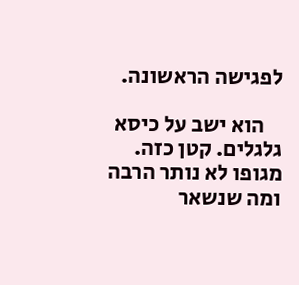לפגישה הראשונה.

    הוא ישב על כיסא גלגלים. קטן כזה. מגופו לא נותר הרבה ומה שנשאר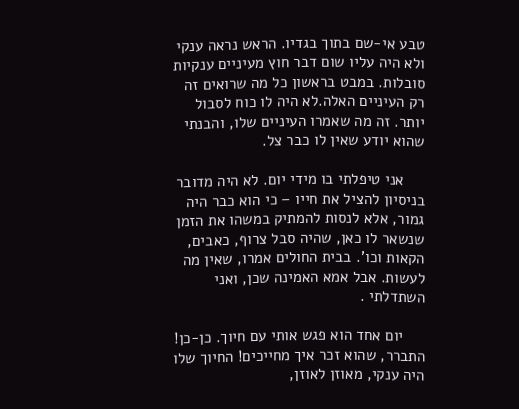טבע אי-שם בתוך בגדיו. הראש נראה ענקי ולא היה עליו שום דבר חוץ מעיניים ענקיות סובלות. במבט בראשון כל מה שרואים זה רק העיניים האלה.לא היה לו כוח לסבול יותר. זה מה שאמרו העיניים שלו, והבנתי שהוא יודע שאין לו כבר צל.

     אני טיפלתי בו מידי יום. לא היה מדובר בניסיון להציל את חייו – כי הוא כבר היה גמור, אלא לנסות להמתיק במשהו את הזמן שנשאר לו כאן, שהיה סבל צרוף, כאבים, הקאות וכו'. בבית החולים אמרו, שאין מה לעשות. אבל אמא האמינה שכן, ואני השתדלתי .

     יום אחד הוא פגש אותי עם חיוך. כן-כן! התברר, שהוא זכר איך מחייכים! החיוך שלו היה ענקי, מאוזן לאוזן,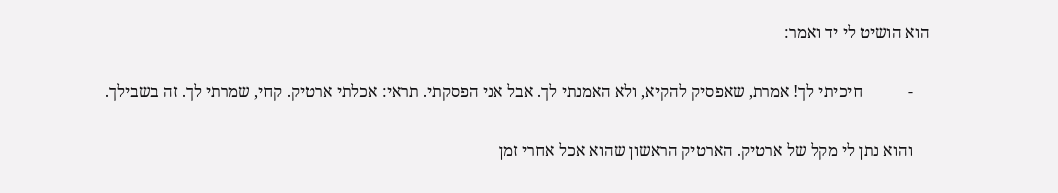הוא הושיט לי יד ואמר:

    -           חיכיתי לך! אמרת, שאפסיק להקיא, ולא האמנתי לך. אבל אני הפסקתי. תראי: אכלתי ארטיק. קחי, שמרתי לך. זה בשבילך.

    והוא נתן לי מקל של ארטיק. הארטיק הראשון שהוא אכל אחרי זמן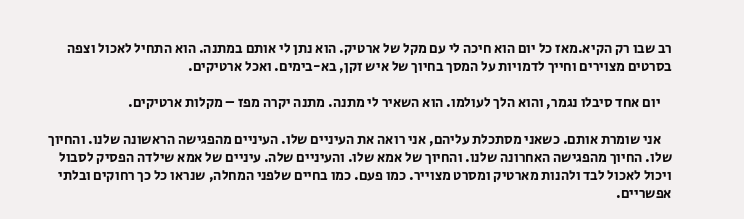רב שבו רק הקיא.מאז כל יום הוא חיכה לי עם מקל של ארטיק. הוא נתן לי אותם במתנה. הוא התחיל לאכול וצפה בסרטים מצוירים וחייך לדמויות על המסך בחיוך של איש זקן, בא-בימים. ואכל ארטיקים.

    יום אחד סיבלו נגמר, והוא הלך לעולמו. הוא השאיר לי מתנה. מתנה יקרה מפז – מקלות ארטיקים.

    אני שומרת אותם. כשאני מסתכלת עליהם, אני רואה את העיניים שלו. העיניים מהפגישה הראשונה שלנו. והחיוך שלו. החיוך מהפגישה האחרונה שלנו. והחיוך של אמא שלו. והעיניים שלה. עיניים של אמא שילדה הפסיק לסבול  ויכול לאכול לבד ולהנות מארטיק ומסרט מצוייר. כמו פעם. כמו בחיים שלפני המחלה, שנראו כל כך רחוקים ובלתי אפשריים.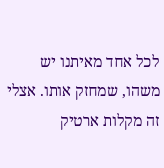לכל אחד מאיתנו יש משהו, שמחזק אותו. אצלי זה מקלות ארטיק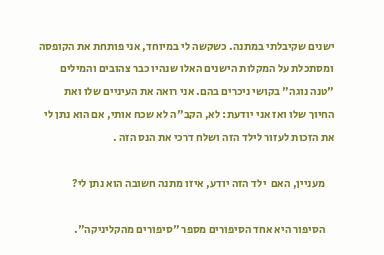ישנים שקיבלתי במתנה. כשקשה לי במיוחד, אני פותחת את הקופסה ומסתכלת על המקלות הישנים האלו שנהיו כבר צהובים והמילים "טנה נוגה" בקושי ניכרים בהם. אני רואה את העיניים שלו ואת החיוך שלו ואז אני יודעת: לא, הקב"ה לא שכח אותי, אם הוא נתן לי את הזכות לעזור לילד הזה ושלח דרכי את הנס הזה .

    מעניין, האם  ילד הזה יודע, איזו מתנה חשובה הוא נתן לי?

    הסיפור היא אחד הסיפורים מספר "סיפורים מהקליניקה".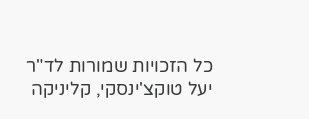כל הזכויות שמורות לד"ר יעל טוקצ'ינסקי, קליניקה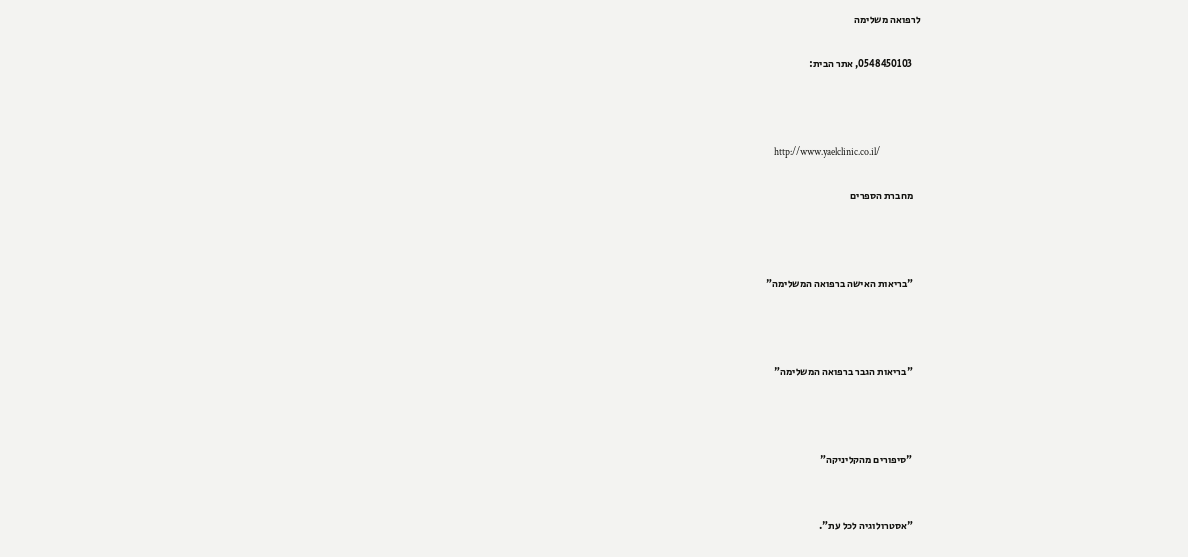לרפואה משלימה

    0548450103, אתר הבית:



    http://www.yaelclinic.co.il/

    מחברת הספרים



    "בריאות האישה ברפואה המשלימה"



    "בריאות הגבר ברפואה המשלימה"



    "סיפורים מהקליניקה"


    "אסטרולוגיה לכל עת".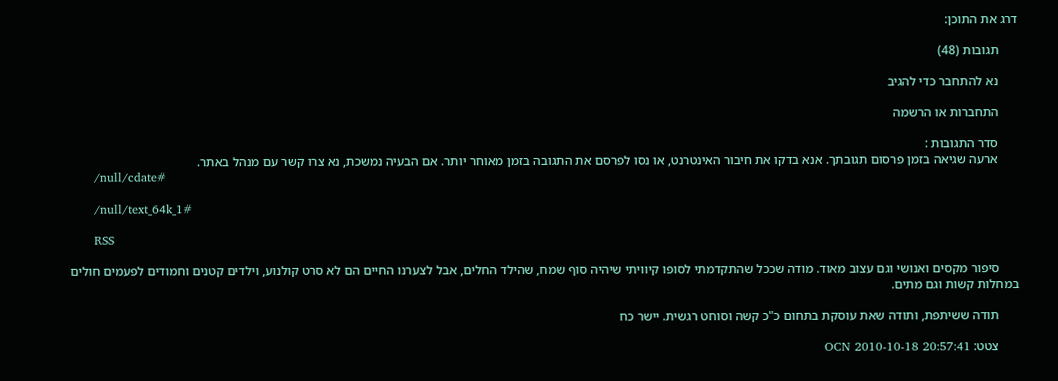דרג את התוכן:

      תגובות (48)

      נא להתחבר כדי להגיב

      התחברות או הרשמה

      סדר התגובות :
      ארעה שגיאה בזמן פרסום תגובתך. אנא בדקו את חיבור האינטרנט, או נסו לפרסם את התגובה בזמן מאוחר יותר. אם הבעיה נמשכת, נא צרו קשר עם מנהל באתר.
      /null/cdate#

      /null/text_64k_1#

      RSS

      סיפור מקסים ואנושי וגם עצוב מאוד. מודה שככל שהתקדמתי לסופו קיוויתי שיהיה סוף שמח, שהילד החלים, אבל לצערנו החיים הם לא סרט קולנוע, וילדים קטנים וחמודים לפעמים חולים במחלות קשות וגם מתים.

      תודה ששיתפת, ותודה שאת עוסקת בתחום כ"כ קשה וסוחט רגשית. יישר כח

      צטט: OCN 2010-10-18 20:57:41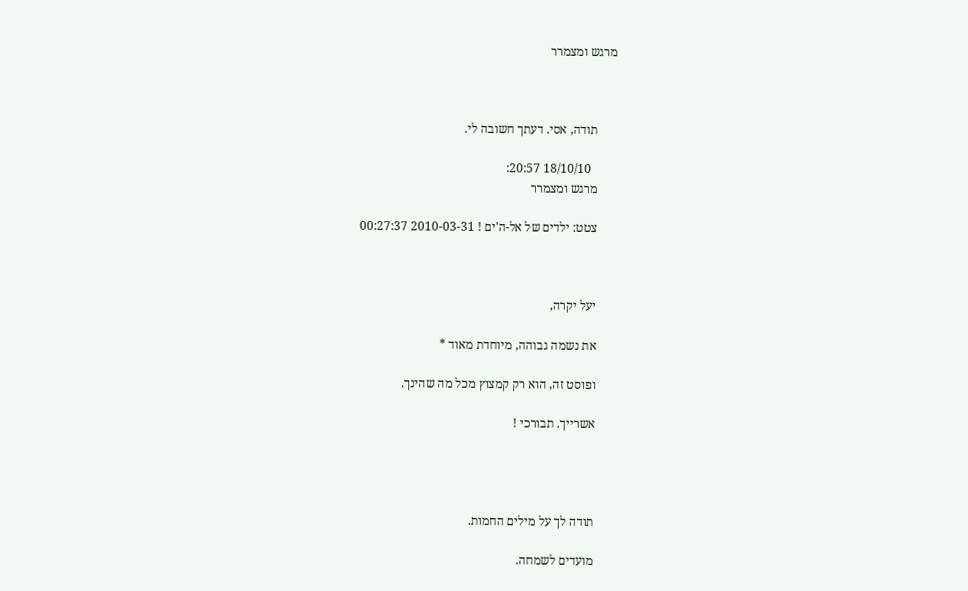מרגש ומצמרר



      תודה, אסי. דעתך חשובה לי.

        18/10/10 20:57:
      מרגש ומצמרר

      צטט: ילדים של אל-ה'ים ! 2010-03-31 00:27:37



      יעל יקרה,

      את נשמה גבוהה, מיוחדת מאוד *

      ופוסט זה, הוא רק קמצוץ מכל מה שהינך.

      אשרייך. תבורכי !




      תודה לך על מילים החמות.

      מועדים לשמחה.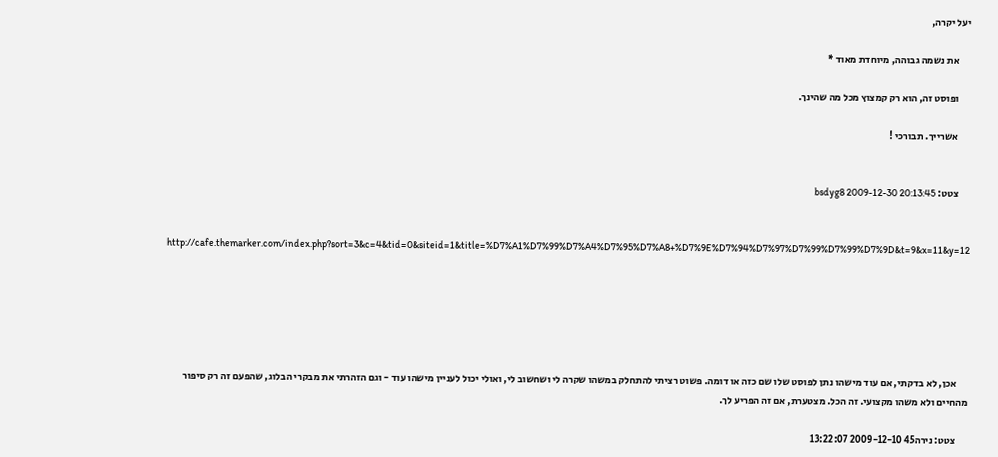יעל יקרה,

      את נשמה גבוהה, מיוחדת מאוד *

      ופוסט זה, הוא רק קמצוץ מכל מה שהינך.

      אשרייך. תבורכי !


      צטט: bsdyg8 2009-12-30 20:13:45


      http://cafe.themarker.com/index.php?sort=3&c=4&tid=0&siteid=1&title=%D7%A1%D7%99%D7%A4%D7%95%D7%A8+%D7%9E%D7%94%D7%97%D7%99%D7%99%D7%9D&t=9&x=11&y=12






      אכן, לא בדקתי, אם עוד מישהו נתן לפוסט שלו שם כזה או דומה. פשוט רציתי להתחלק במשהו שקרה לי ושחשוב לי, ואולי יכול לעניין מישהו עוד - וגם הזהרתי את מבקרי הבלוג, שהפעם זה רק סיפור מהחיים ולא משהו מקצועי. זה הכל. מצטערת, אם זה הפריע לך.

      צטט: נירה45 2009-12-10 13:22:07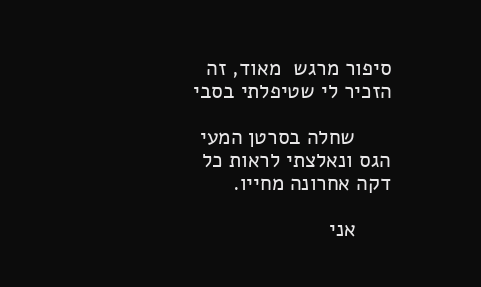סיפור מרגש  מאוד, זה הזכיר לי שטיפלתי בסבי

      שחלה בסרטן המעי הגס ונאלצתי לראות כל דקה אחרונה מחייו.

      אני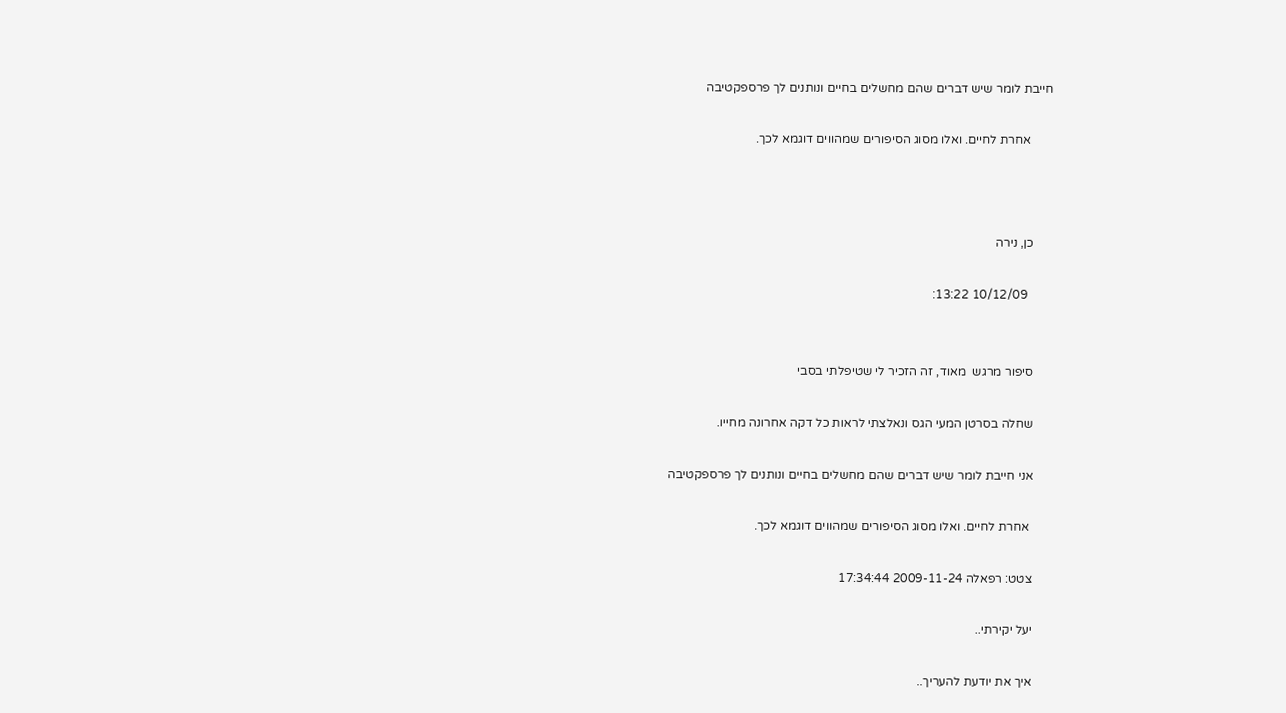חייבת לומר שיש דברים שהם מחשלים בחיים ונותנים לך פרספקטיבה

       אחרת לחיים. ואלו מסוג הסיפורים שמהווים דוגמא לכך.



      כן, נירה

        10/12/09 13:22:


      סיפור מרגש  מאוד, זה הזכיר לי שטיפלתי בסבי

      שחלה בסרטן המעי הגס ונאלצתי לראות כל דקה אחרונה מחייו.

      אני חייבת לומר שיש דברים שהם מחשלים בחיים ונותנים לך פרספקטיבה

       אחרת לחיים. ואלו מסוג הסיפורים שמהווים דוגמא לכך.

      צטט: רפאלה 2009-11-24 17:34:44

      יעל יקירתי..

      איך את יודעת להעריך..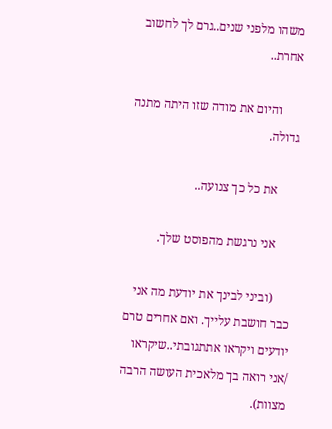משהו מלפני שנים..גרם לך לחשוב אחרת..

      והיום את מודה שזו היתה מתנה גדולה.

      את כל כך צנועה..

      אני נרגשת מהפוסט שלך.

      (וביני לבינך את יודעת מה אני כבר חושבת עלייך. ואם אחרים טרם יודעים ויקראו אתתגובתי..שיקראו /אני רואה בך מלאכית העושה הרבה מצוות).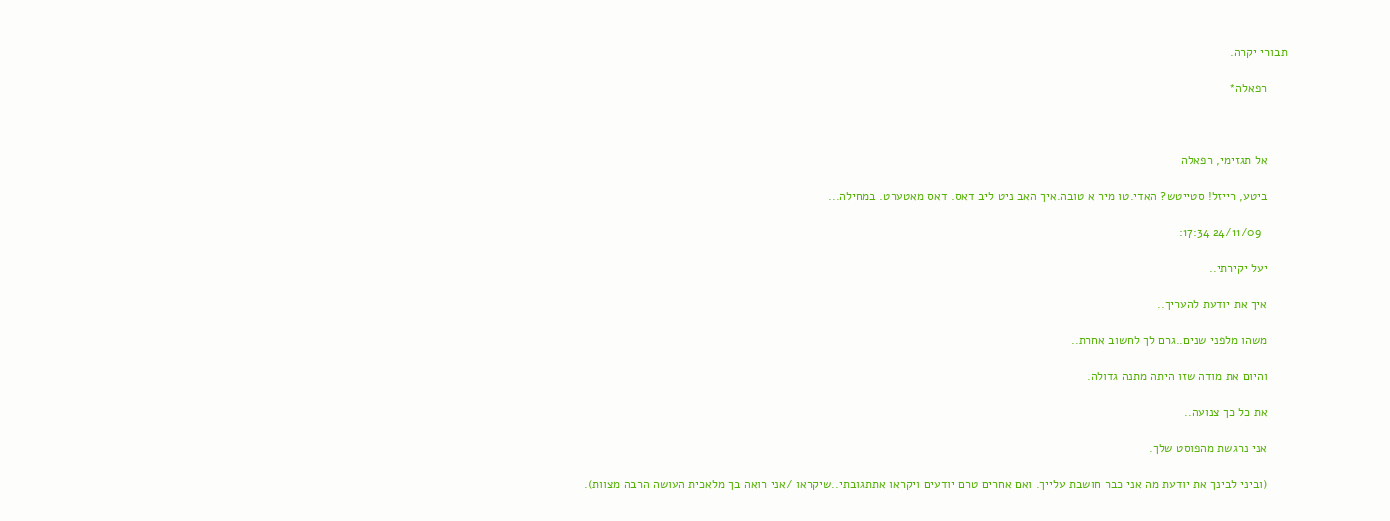תבורי יקרה.

      רפאלה*



      אל תגזימי, רפאלה

      ביטע, רייזל! סטייטש? האדי.טו מיר א טובה.איך האב ניט ליב דאס. דאס מאטערט. במחילה...

        24/11/09 17:34:

      יעל יקירתי..

      איך את יודעת להעריך..

      משהו מלפני שנים..גרם לך לחשוב אחרת..

      והיום את מודה שזו היתה מתנה גדולה.

      את כל כך צנועה..

      אני נרגשת מהפוסט שלך.

      (וביני לבינך את יודעת מה אני כבר חושבת עלייך. ואם אחרים טרם יודעים ויקראו אתתגובתי..שיקראו /אני רואה בך מלאכית העושה הרבה מצוות).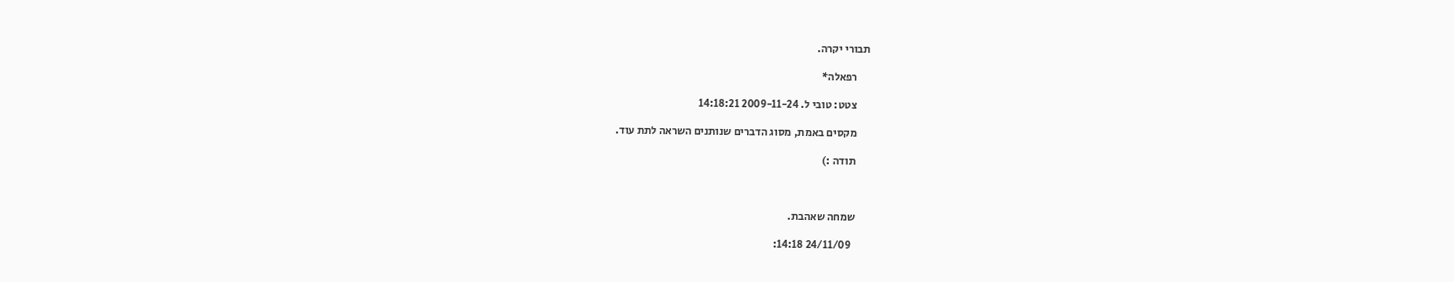תבורי יקרה.

      רפאלה*

      צטט: טובי ל. 2009-11-24 14:18:21

      מקסים באמת, מסוג הדברים שנותנים השראה לתת עוד.

      תודה :)



      שמחה שאהבת.

        24/11/09 14:18: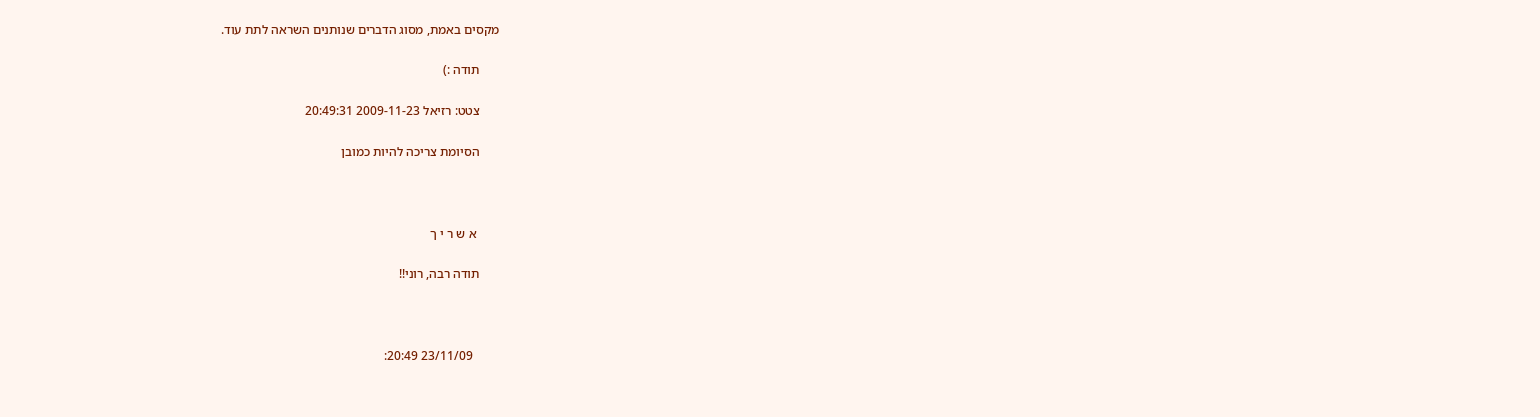מקסים באמת, מסוג הדברים שנותנים השראה לתת עוד.

      תודה :)

      צטט: רזיאל 2009-11-23 20:49:31

      הסיומת צריכה להיות כמובן



       א ש ר י ך

      תודה רבה, רוני!!



        23/11/09 20:49: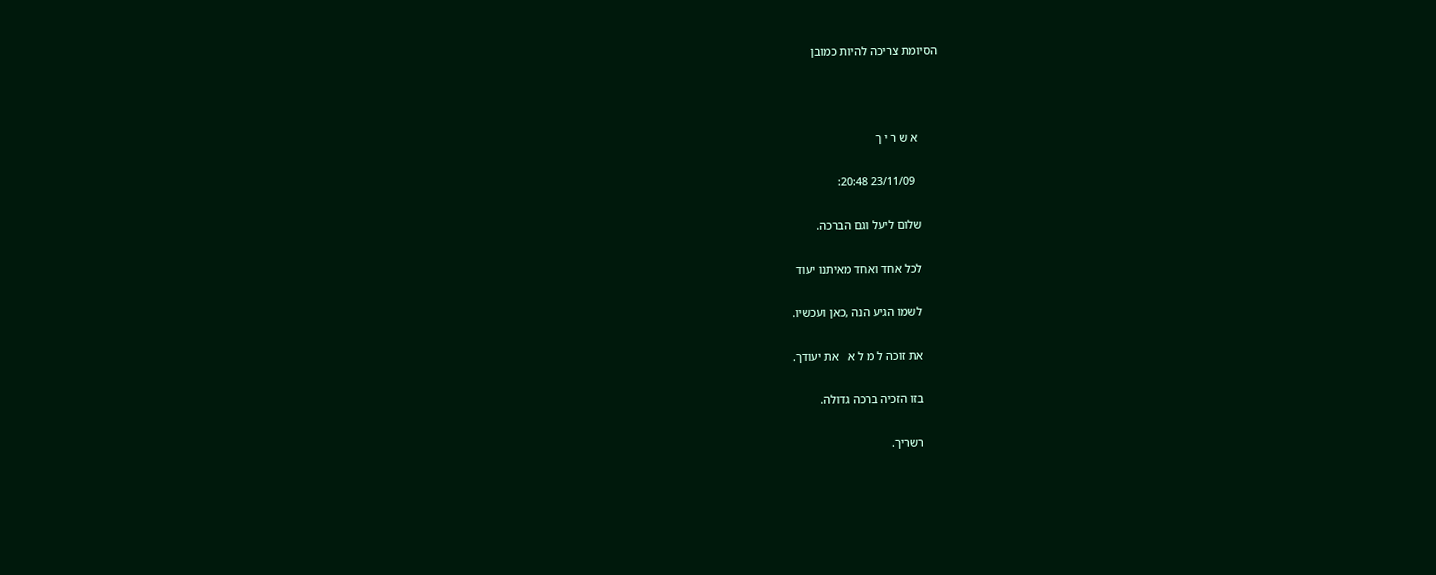הסיומת צריכה להיות כמובן



       א ש ר י ך

        23/11/09 20:48:

      שלום ליעל וגם הברכה.

      לכל אחד ואחד מאיתנו יעוד

      לשמו הגיע הנה ,כאן ועכשיו.

      את זוכה ל מ ל א   את יעודך.

      בזו הזכיה ברכה גדולה.

      רשריך.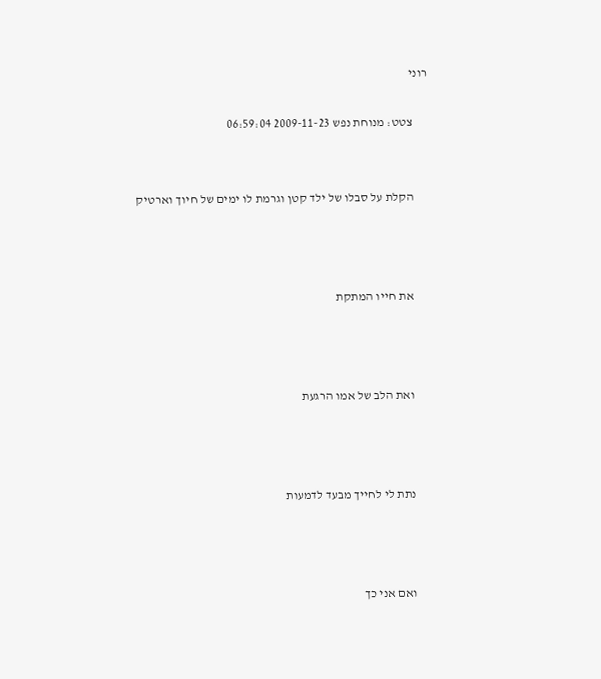רוני

      צטט: מנוחת נפש 2009-11-23 06:59:04


      הקלת על סבלו של ילד קטן וגרמת לו ימים של חיוך וארטיק



      את חייו המתקת



      ואת הלב של אמו הרגעת



      נתת לי לחייך מבעד לדמעות



      ואם אני כך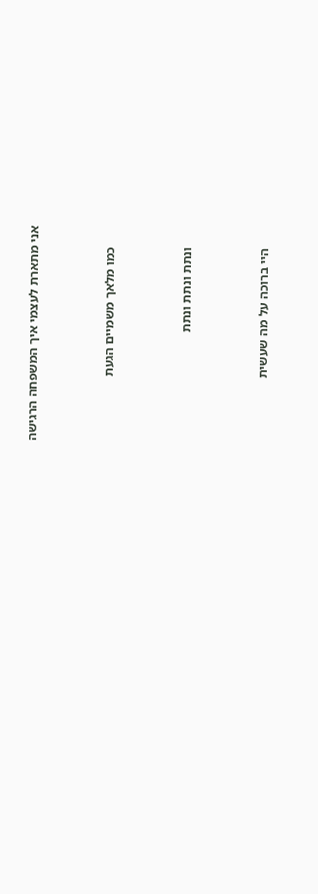אני מתארת לעצמי איך המשפחה הרגישה



      כמו מלאך משמיים הגעת



      ונתת ונתת ונתת



      היי ברוכה על מה שעשית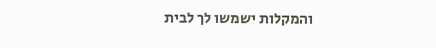והמקלות ישמשו לך לבית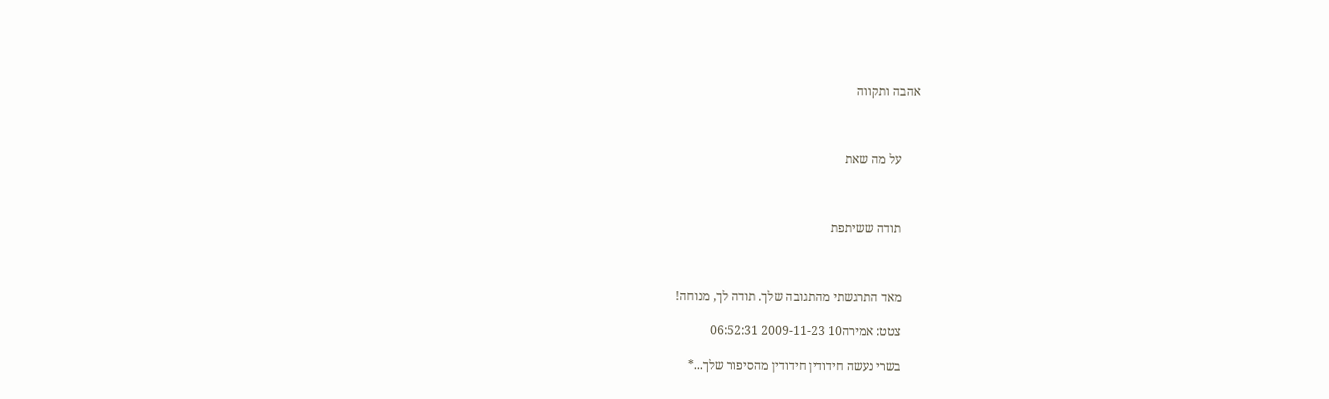אהבה ותקווה



      על מה שאת



      תודה ששיתפת



      מאד התרגשתי מהתגובה שלך. תודה לך, מנוחה!

      צטט: אמירה10 2009-11-23 06:52:31

      בשרי נעשה חידודין חידודין מהסיפור שלך...*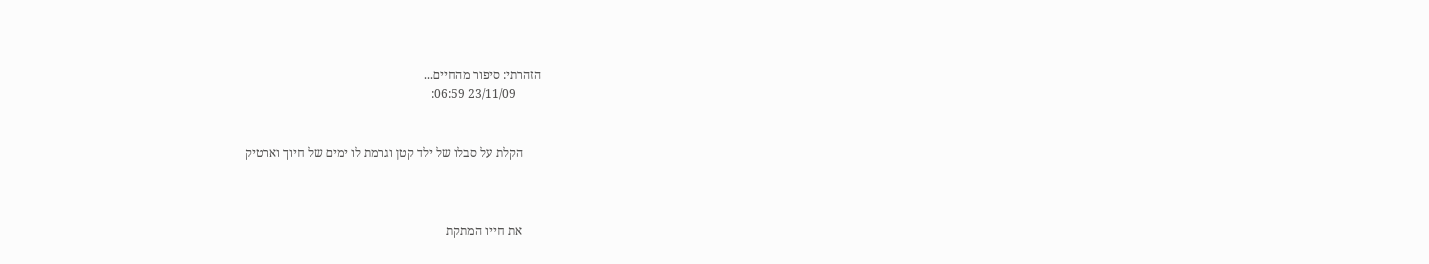הזהרתי: סיפור מהחיים...
        23/11/09 06:59:


      הקלת על סבלו של ילד קטן וגרמת לו ימים של חיוך וארטיק



      את חייו המתקת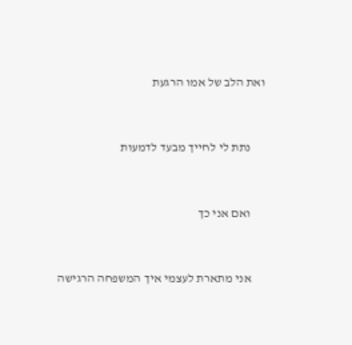ואת הלב של אמו הרגעת



      נתת לי לחייך מבעד לדמעות



      ואם אני כך



      אני מתארת לעצמי איך המשפחה הרגישה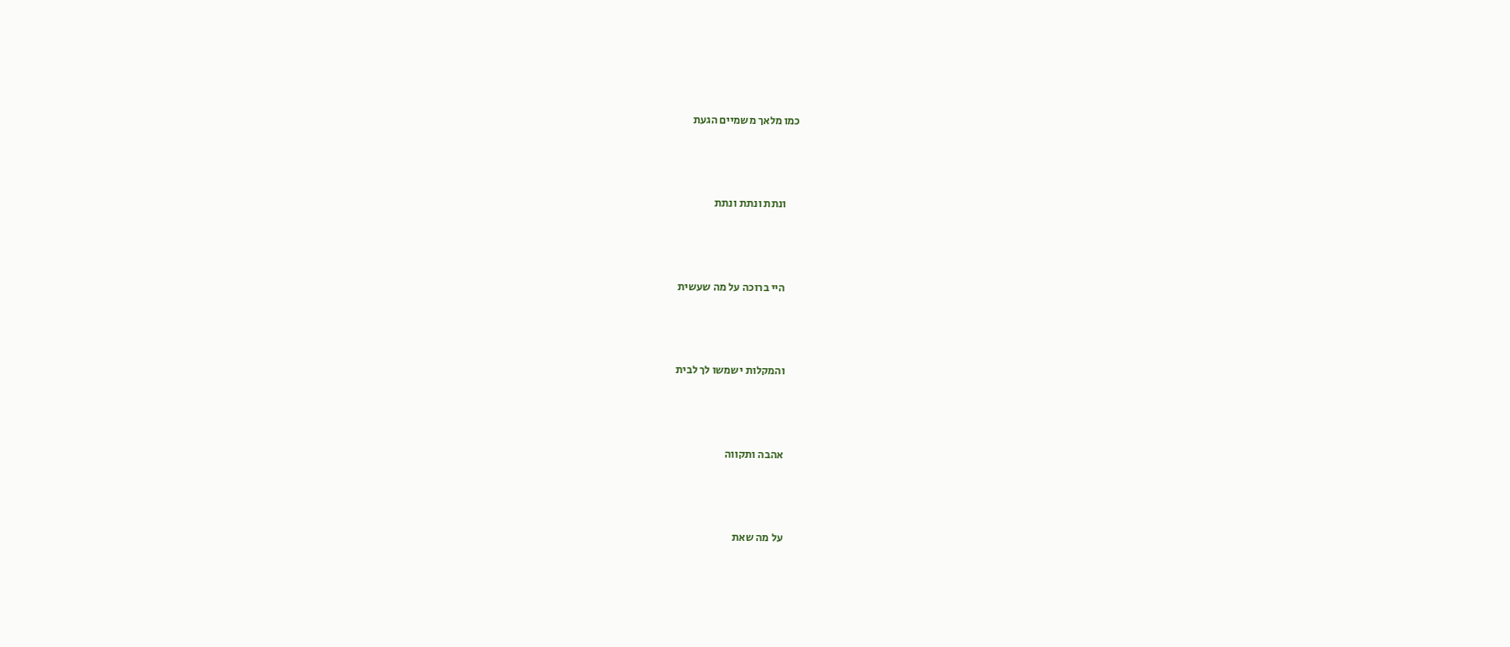כמו מלאך משמיים הגעת



      ונתת ונתת ונתת



      היי ברוכה על מה שעשית



      והמקלות ישמשו לך לבית



      אהבה ותקווה



      על מה שאת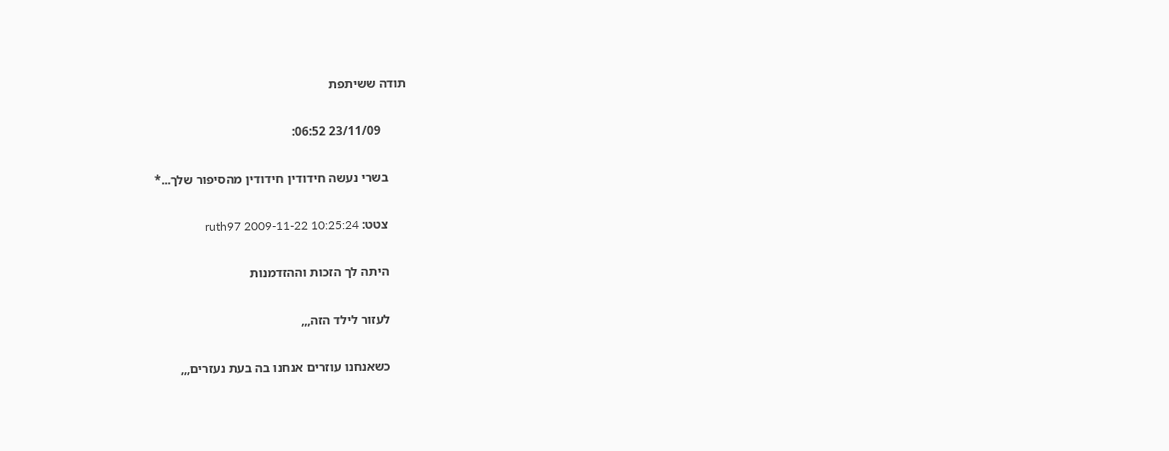תודה ששיתפת

        23/11/09 06:52:

      בשרי נעשה חידודין חידודין מהסיפור שלך...*

      צטט: ruth97 2009-11-22 10:25:24

      היתה לך הזכות וההזדמנות

      לעזור לילד הזה,,,

      כשאנחנו עוזרים אנחנו בה בעת נעזרים,,,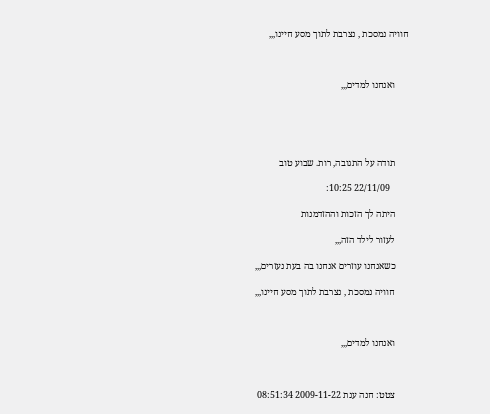חוויה נמסכת , נצרבת לתוך מסע חיינו,,,



      ואנחנו למדים,,,





      תודה על התגובה, רות. שבוע טוב

        22/11/09 10:25:

      היתה לך הזכות וההזדמנות

      לעזור לילד הזה,,,

      כשאנחנו עוזרים אנחנו בה בעת נעזרים,,,

      חוויה נמסכת , נצרבת לתוך מסע חיינו,,,



      ואנחנו למדים,,,



      צטט: חנה ענת 2009-11-22 08:51:34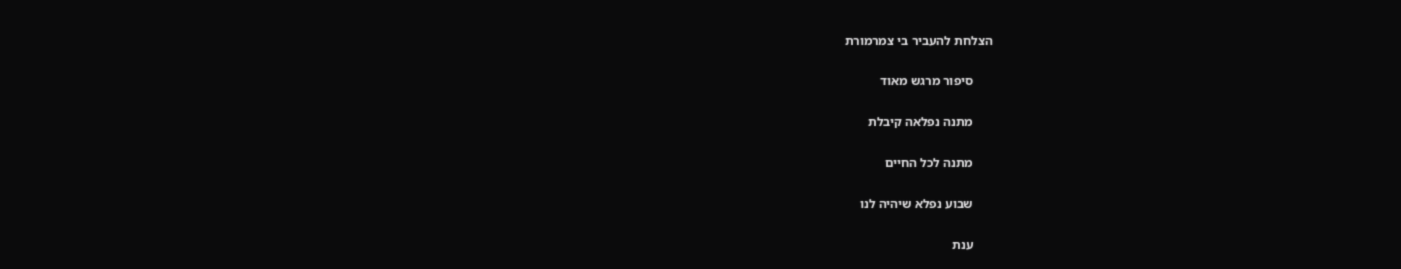הצלחת להעביר בי צמרמורת

      סיפור מרגש מאוד

      מתנה נפלאה קיבלת

      מתנה לכל החיים

      שבוע נפלא שיהיה לנו

      ענת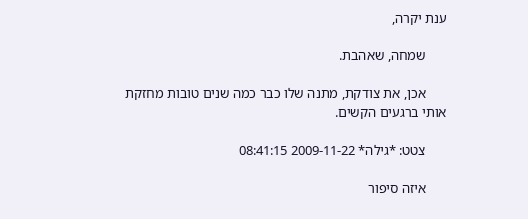ענת יקרה,

      שמחה, שאהבת.

      אכן, את צודקת, מתנה שלו כבר כמה שנים טובות מחזקת אותי ברגעים הקשים.

      צטט: *גילה* 2009-11-22 08:41:15

      איזה סיפור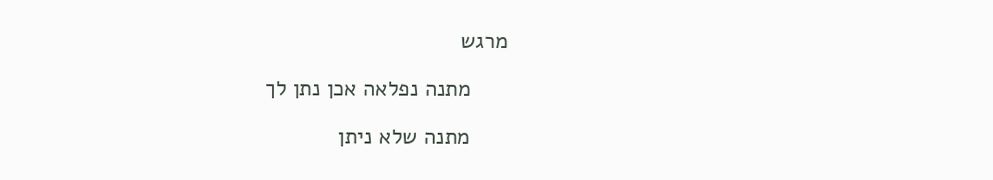מרגש

      מתנה נפלאה אכן נתן לך

      מתנה שלא ניתן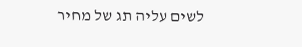לשים עליה תג של מחיר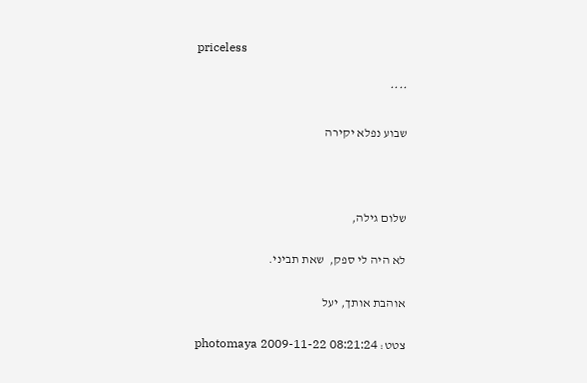priceless

      ****

      שבוע נפלא יקירה



      שלום גילה,

      לא היה לי ספק,  שאת תביני.

      אוהבת אותך, יעל

      צטט: photomaya 2009-11-22 08:21:24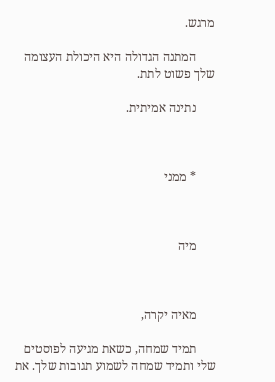מרגש.

      המתנה הגדולה היא היכולת העצומה שלך פשוט לתת.

      נתינה אמיתית.



      * ממני



      מיה



      מאיה יקרה,

      תמיד שמחה, כשאת מגיעה לפוסטים שלי ותמיד שמחה לשמוע תגובות שלך. את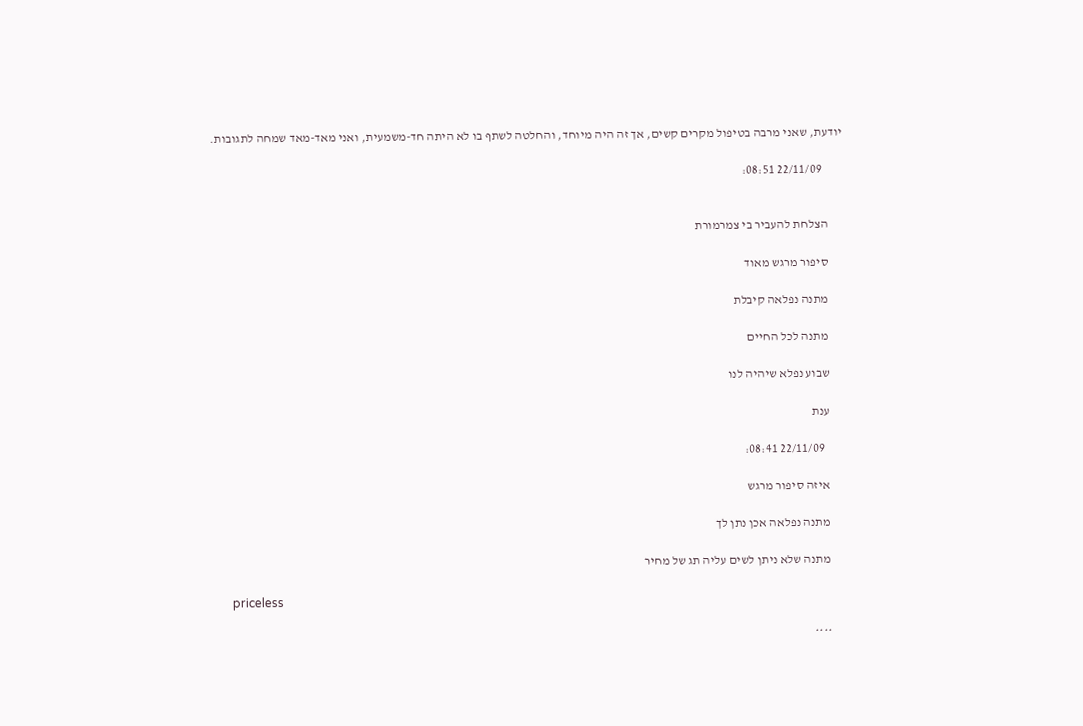יודעת, שאני מרבה בטיפול מקרים קשים, אך זה היה מיוחד, והחלטה לשתף בו לא היתה חד-משמעית, ואני מאד-מאד שמחה לתגובות.

        22/11/09 08:51:


      הצלחת להעביר בי צמרמורת

      סיפור מרגש מאוד

      מתנה נפלאה קיבלת

      מתנה לכל החיים

      שבוע נפלא שיהיה לנו

      ענת

        22/11/09 08:41:

      איזה סיפור מרגש

      מתנה נפלאה אכן נתן לך

      מתנה שלא ניתן לשים עליה תג של מחיר

      priceless

      ****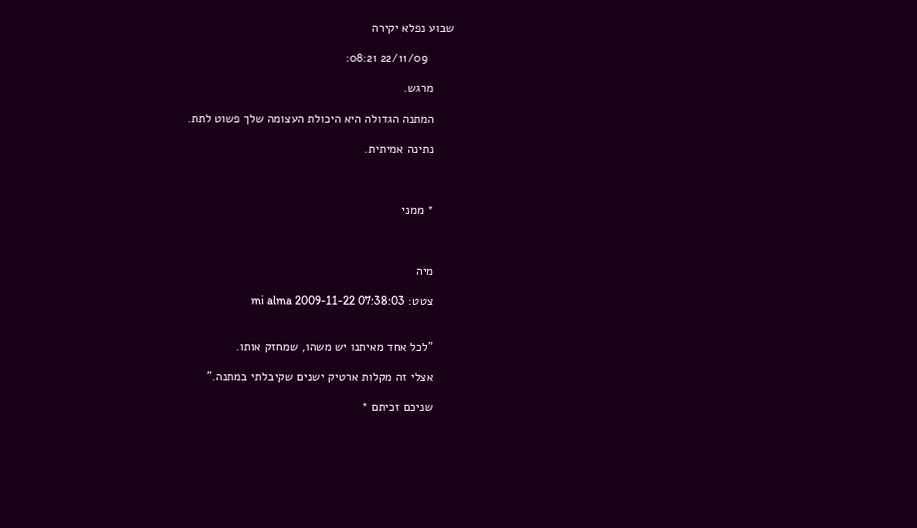שבוע נפלא יקירה

        22/11/09 08:21:

      מרגש.

      המתנה הגדולה היא היכולת העצומה שלך פשוט לתת.

      נתינה אמיתית.



      * ממני



      מיה

      צטט: mi alma 2009-11-22 07:38:03


      "לכל אחד מאיתנו יש משהו, שמחזק אותו.

      אצלי זה מקלות ארטיק ישנים שקיבלתי במתנה."

      שניכם זכיתם *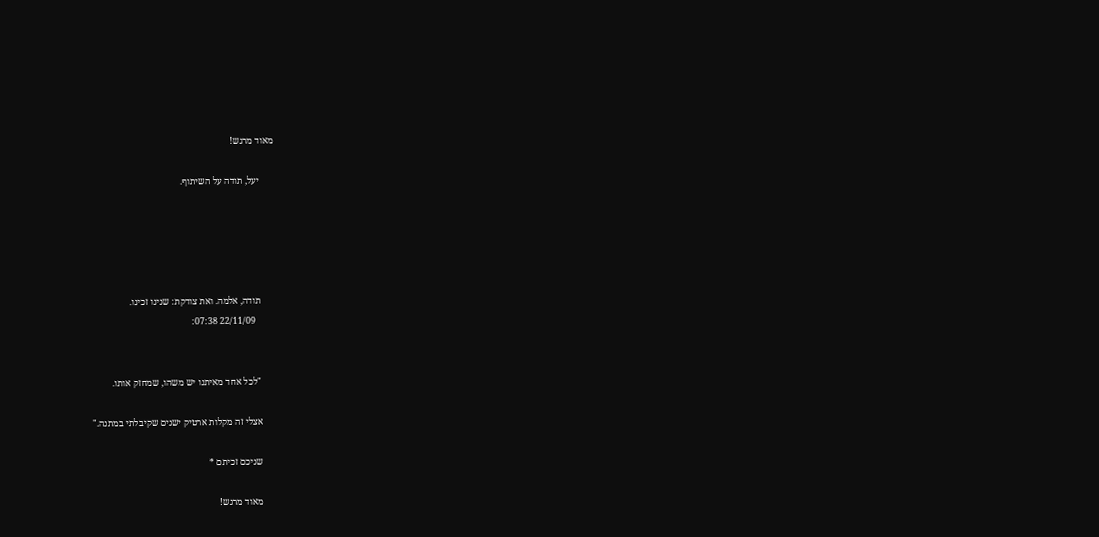מאוד מרגש!

      יעל, תודה על השיתוף.





      תודה, אלמה. ואת צודקת: שנינו זכינו.
        22/11/09 07:38:


      "לכל אחד מאיתנו יש משהו, שמחזק אותו.

      אצלי זה מקלות ארטיק ישנים שקיבלתי במתנה."

      שניכם זכיתם *

      מאוד מרגש!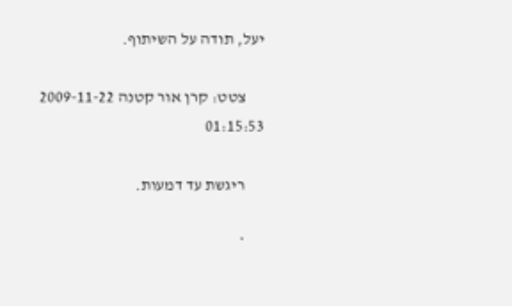יעל, תודה על השיתוף.

      צטט: קרן אור קטנה 2009-11-22 01:15:53

      ריגשת עד דמעות.

      *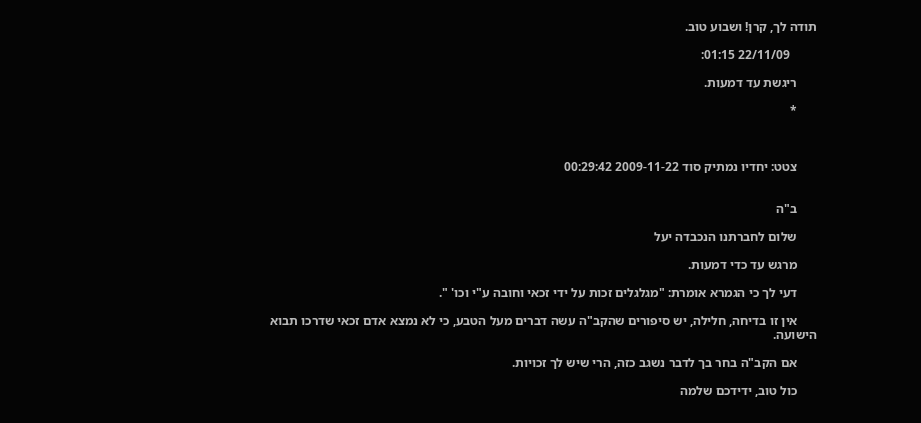תודה לך, קרן! ושבוע טוב.

        22/11/09 01:15:

      ריגשת עד דמעות.

      *



      צטט: יחדיו נמתיק סוד 2009-11-22 00:29:42


      ב"ה

      שלום לחברתנו הנכבדה יעל

      מרגש עד כדי דמעות.

      דעי לך כי הגמרא אומרת: "מגלגלים זכות על ידי זכאי וחובה ע"י וכו' ".

      אין זו בדיחה, חלילה, יש סיפורים שהקב"ה עשה דברים מעל הטבע, כי לא נמצא אדם זכאי שדרכו תבוא הישועה.

      אם הקב"ה בחר בך לדבר נשגב כזה, הרי שיש לך זכויות.

      כול טוב, ידידכם שלמה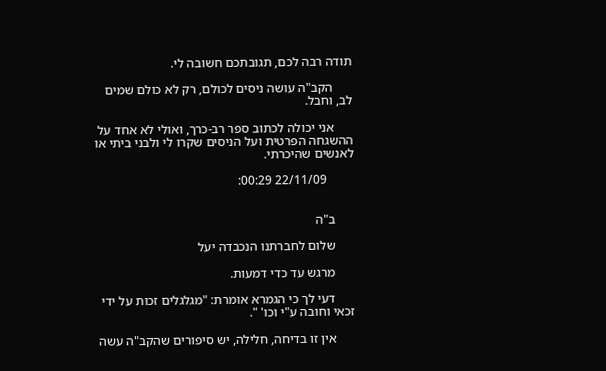תודה רבה לכם, תגובתכם חשובה לי.

      הקב"ה עושה ניסים לכולם, רק לא כולם שמים לב, וחבל.

      אני יכולה לכתוב ספר רב-כרך, ואולי לא אחד על ההשגחה הפרטית ועל הניסים שקרו לי ולבני ביתי או לאנשים שהיכרתי.

        22/11/09 00:29:


      ב"ה

      שלום לחברתנו הנכבדה יעל

      מרגש עד כדי דמעות.

      דעי לך כי הגמרא אומרת: "מגלגלים זכות על ידי זכאי וחובה ע"י וכו' ".

      אין זו בדיחה, חלילה, יש סיפורים שהקב"ה עשה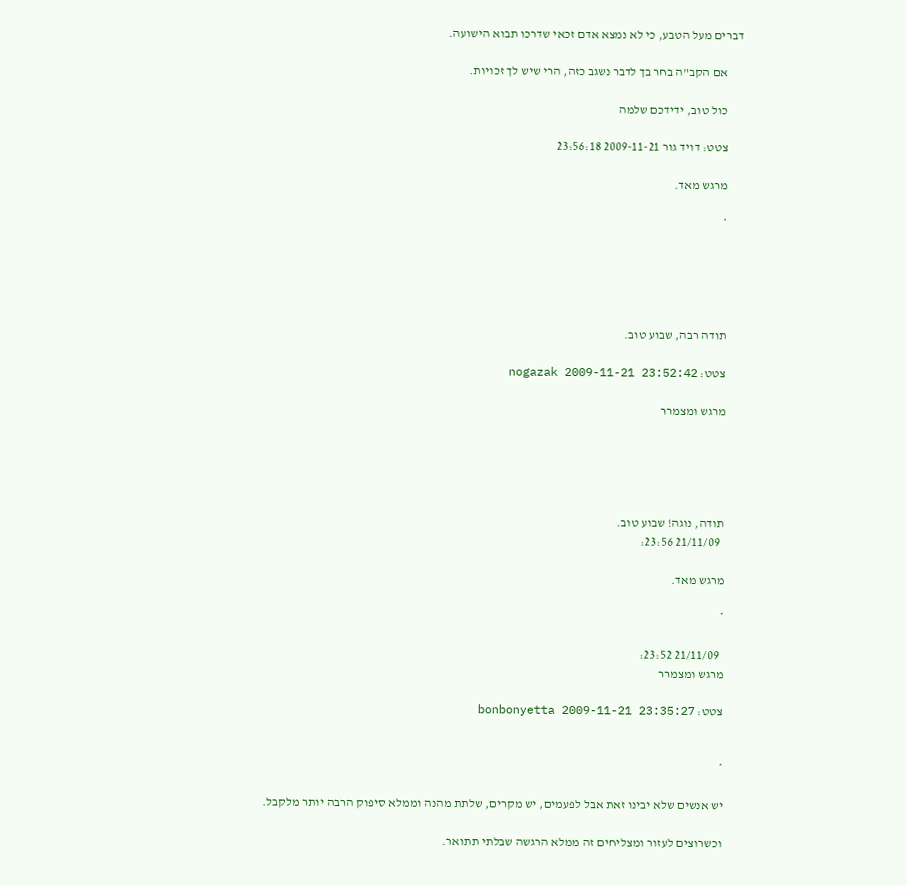דברים מעל הטבע, כי לא נמצא אדם זכאי שדרכו תבוא הישועה.

      אם הקב"ה בחר בך לדבר נשגב כזה, הרי שיש לך זכויות.

      כול טוב, ידידכם שלמה

      צטט: דויד גור 2009-11-21 23:56:18

      מרגש מאד.

      *





      תודה רבה, שבוע טוב.

      צטט: nogazak 2009-11-21 23:52:42

      מרגש ומצמרר





      תודה, נוגה! שבוע טוב.
        21/11/09 23:56:

      מרגש מאד.

      *

        21/11/09 23:52:
      מרגש ומצמרר

      צטט: bonbonyetta 2009-11-21 23:35:27


      *

      יש אנשים שלא יבינו זאת אבל לפעמים, יש מקרים, שלתת מהנה וממלא סיפוק הרבה יותר מלקבל.

      וכשרוצים לעזור ומצליחים זה ממלא הרגשה שבלתי תתואר.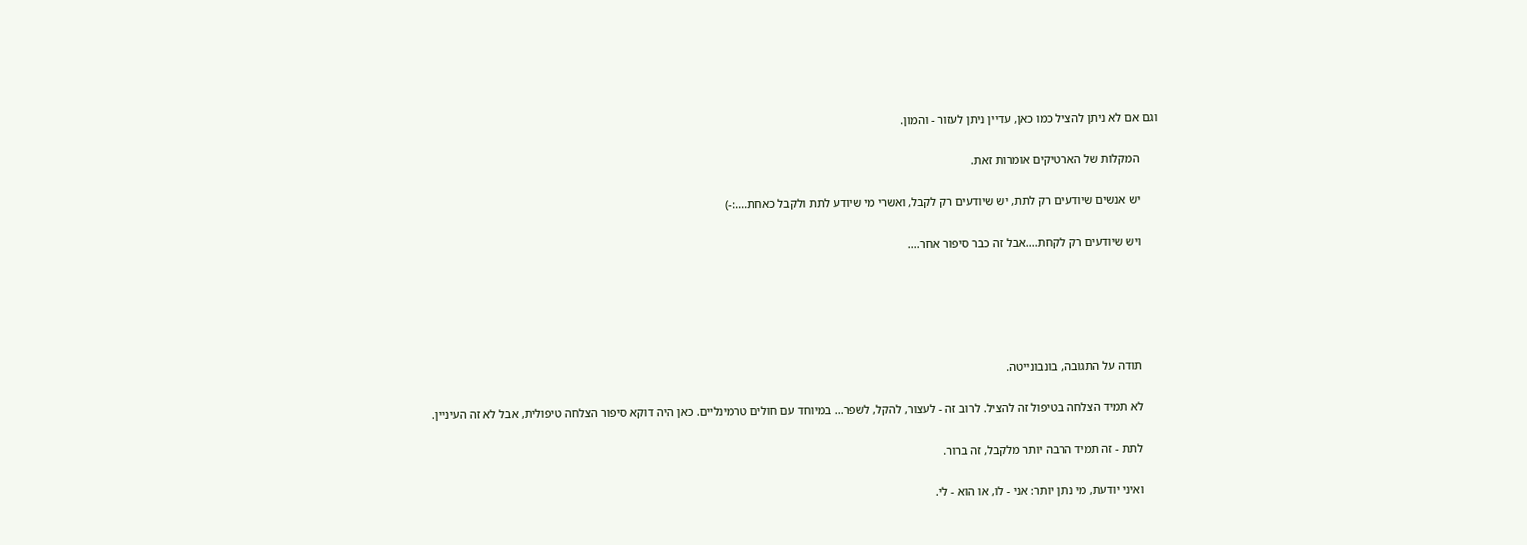וגם אם לא ניתן להציל כמו כאן, עדיין ניתן לעזור - והמון.

      המקלות של הארטיקים אומרות זאת.

      יש אנשים שיודעים רק לתת, יש שיודעים רק לקבל, ואשרי מי שיודע לתת ולקבל כאחת....:-)

      ויש שיודעים רק לקחת....אבל זה כבר סיפור אחר....





      תודה על התגובה, בונבונייטה.

      לא תמיד הצלחה בטיפול זה להציל. לרוב זה - לעצור, להקל, לשפר... במיוחד עם חולים טרמינליים. כאן היה דוקא סיפור הצלחה טיפולית, אבל לא זה העיניין.

      לתת - זה תמיד הרבה יותר מלקבל, זה ברור.

      ואיני יודעת, מי נתן יותר: אני - לו, או הוא - לי.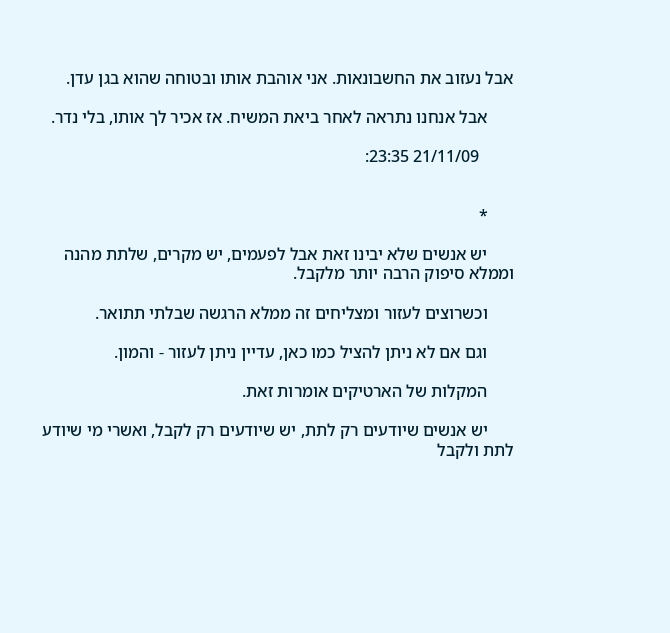אבל נעזוב את החשבונאות. אני אוהבת אותו ובטוחה שהוא בגן עדן.

      אבל אנחנו נתראה לאחר ביאת המשיח. אז אכיר לך אותו, בלי נדר.

        21/11/09 23:35:


      *

      יש אנשים שלא יבינו זאת אבל לפעמים, יש מקרים, שלתת מהנה וממלא סיפוק הרבה יותר מלקבל.

      וכשרוצים לעזור ומצליחים זה ממלא הרגשה שבלתי תתואר.

      וגם אם לא ניתן להציל כמו כאן, עדיין ניתן לעזור - והמון.

      המקלות של הארטיקים אומרות זאת.

      יש אנשים שיודעים רק לתת, יש שיודעים רק לקבל, ואשרי מי שיודע לתת ולקבל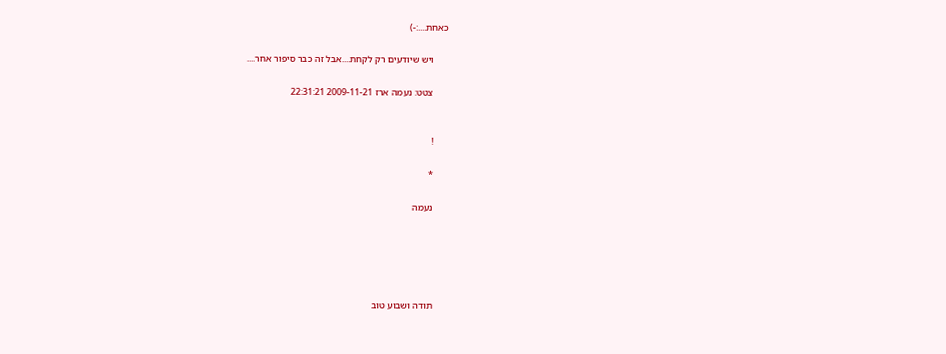כאחת....:-)

      ויש שיודעים רק לקחת....אבל זה כבר סיפור אחר....

      צטט: נעמה ארז 2009-11-21 22:31:21


      !

      *

      נעמה





      תודה ושבוע טוב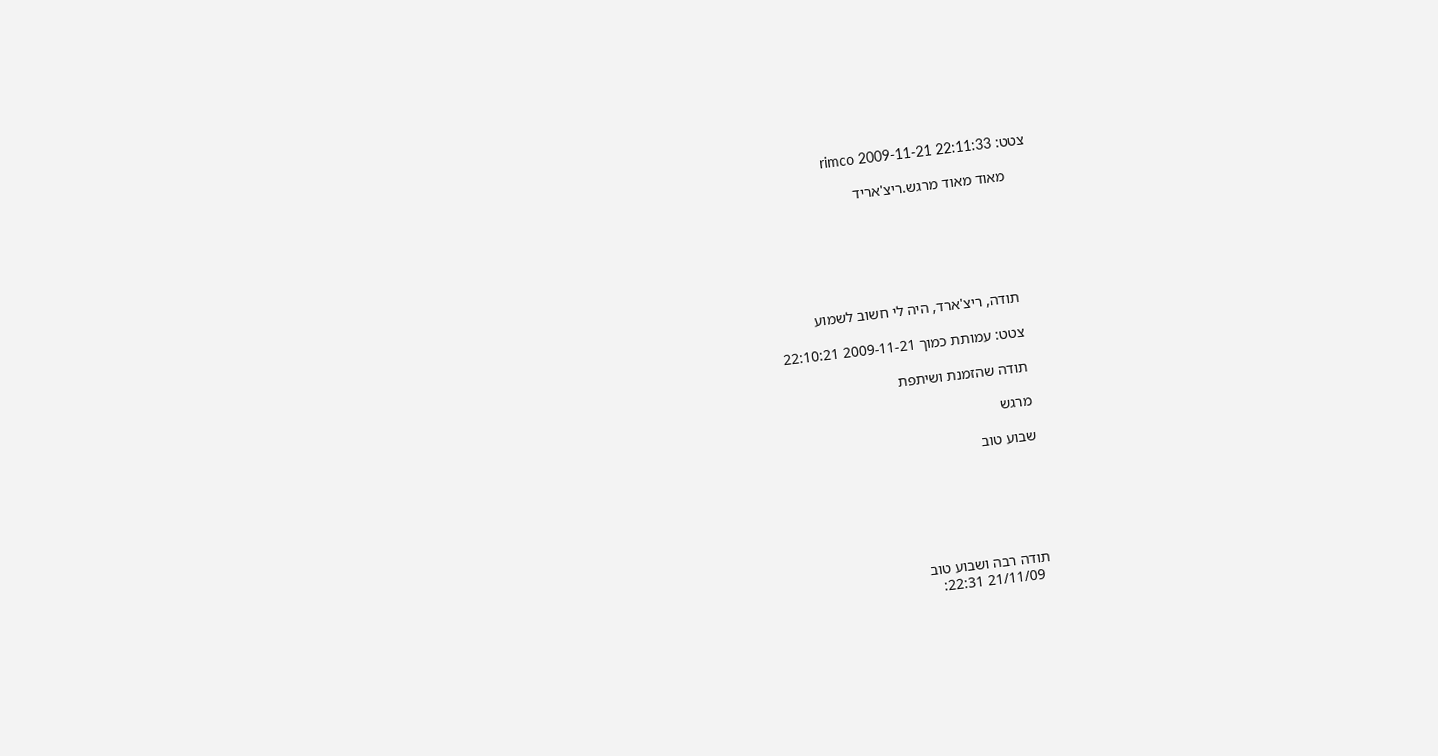צטט: rimco 2009-11-21 22:11:33

      מאוד מאוד מרגש.ריצ'אריד






      תודה, ריצ'ארד, היה לי חשוב לשמוע

      צטט: עמותת כמוך 2009-11-21 22:10:21

      תודה שהזמנת ושיתפת

      מרגש

      שבוע טוב






      תודה רבה ושבוע טוב
        21/11/09 22:31: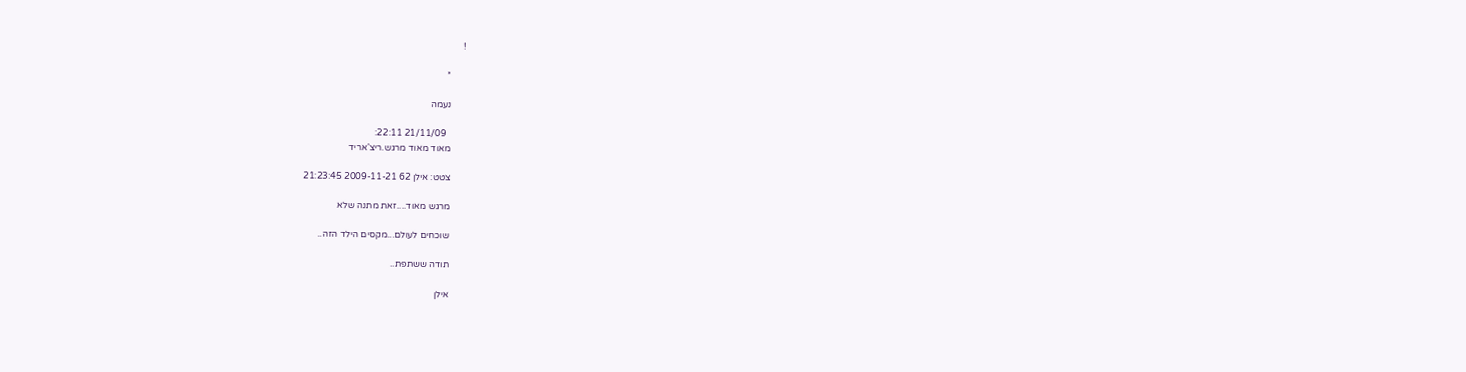!

      *

      נעמה

        21/11/09 22:11:
      מאוד מאוד מרגש.ריצ'אריד

      צטט: אילן 62 2009-11-21 21:23:45

      מרגש מאוד....זאת מתנה שלא

      שוכחים לעולם...מקסים הילד הזה..

      תודה ששתפת..

      אילן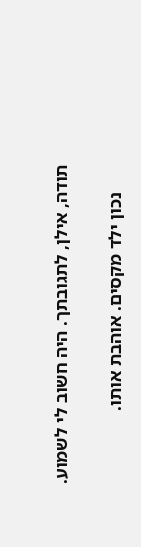תודה, אילן, לתגובתך. היה חשוב לי לשמוע.

      נכון ילד מקסים. אוהבת אותו.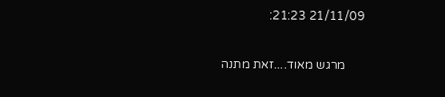21/11/09 21:23:

      מרגש מאוד....זאת מתנה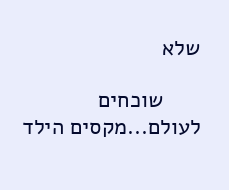שלא

      שוכחים לעולם...מקסים הילד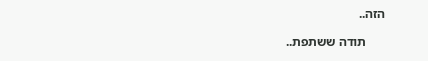הזה..

      תודה ששתפת..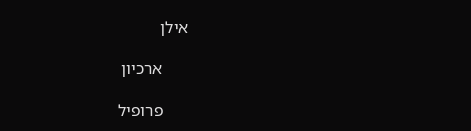אילן

      ארכיון

      פרופיל